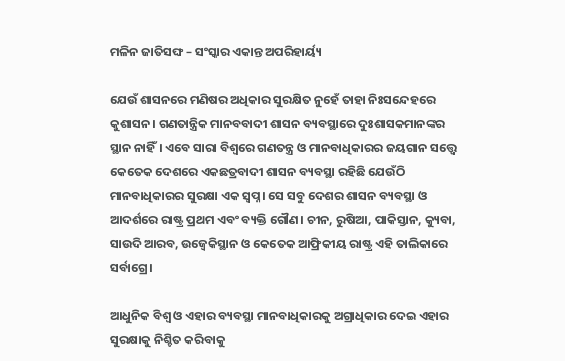ମଳିନ ଜାତିସଙ୍ଘ – ସଂସ୍କାର ଏକାନ୍ତ ଅପରିହାର୍ୟ୍ୟ

ଯେଉଁ ଶାସନରେ ମଣିଷର ଅଧିକାର ସୁରକ୍ଷିତ ନୁହେଁ ତାହା ନିଃସନ୍ଦେହରେ କୁଶାସନ। ଗଣତାନ୍ତ୍ରିକ ମାନବବାଦୀ ଶାସନ ବ୍ୟବସ୍ଥାରେ ଦୁଃଶାସକମାନଙ୍କର ସ୍ଥାନ ନାହିଁ। ଏବେ ସାରା ବିଶ୍ବରେ ଗଣତନ୍ତ୍ର ଓ ମାନବାଧିକାରର ଜୟଗାନ ସତ୍ତ୍ବେ କେତେକ ଦେଶରେ ଏକଛତ୍ରବାଦୀ ଶାସନ ବ୍ୟବସ୍ଥା ରହିଛି ଯେଉଁଠି ମାନବାଧିକାରର ସୁରକ୍ଷା ଏକ ସ୍ବପ୍ନ। ସେ ସବୁ ଦେଶର ଶାସନ ବ୍ୟବସ୍ଥା ଓ ଆଦର୍ଶରେ ରାଷ୍ଟ୍ର ପ୍ରଥମ ଏବଂ ବ୍ୟକ୍ତି ଗୌଣ। ଚୀନ, ରୁଷିଆ, ପାକିସ୍ତାନ, କ୍ୟୁବା, ସାଉଦି ଆରବ, ଉଜ୍ବେକିସ୍ଥାନ ଓ କେତେକ ଆଫ୍ରିକୀୟ ରାଷ୍ଟ୍ର ଏହି ତାଲିକାରେ ସର୍ବାଗ୍ରେ।

ଆଧୁନିକ ବିଶ୍ବ ଓ ଏହାର ବ୍ୟବସ୍ଥା ମାନବାଧିକାରକୁ ଅଗ୍ରାଧିକାର ଦେଇ ଏହାର ସୁରକ୍ଷାକୁ ନିଶ୍ଚିତ କରିବାକୁ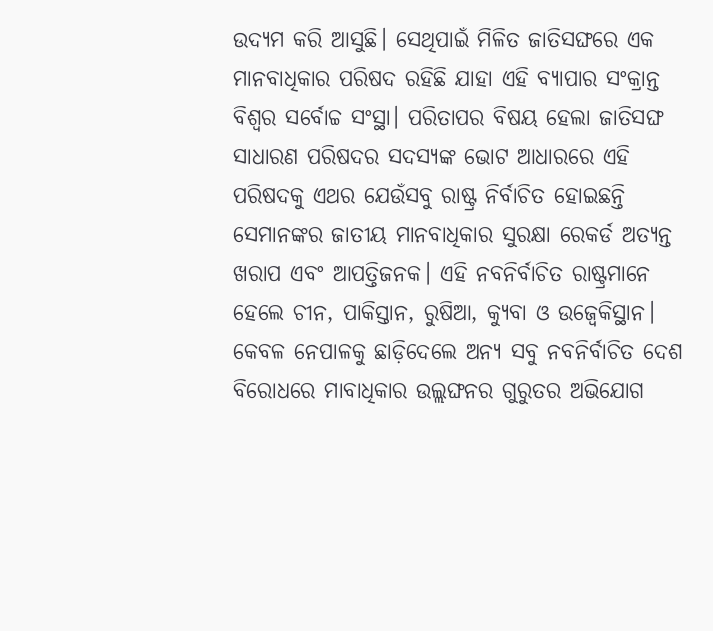ଉଦ୍ୟମ କରି ଆସୁଛି। ସେଥିପାଇଁ ମିଳିତ ଜାତିସଙ୍ଘରେ ଏକ ମାନବାଧିକାର ପରିଷଦ ରହିଛି ଯାହା ଏହି ବ୍ୟାପାର ସଂକ୍ରାନ୍ତ ବିଶ୍ବର ସର୍ବୋଚ୍ଚ ସଂସ୍ଥା। ପରିତାପର ବିଷୟ ହେଲା ଜାତିସଙ୍ଘ ସାଧାରଣ ପରିଷଦର ସଦସ୍ୟଙ୍କ ଭୋଟ ଆଧାରରେ ଏହି ପରିଷଦକୁ ଏଥର ଯେଉଁସବୁ ରାଷ୍ଟ୍ର ନିର୍ବାଚିତ ହୋଇଛନ୍ତି ସେମାନଙ୍କର ଜାତୀୟ ମାନବାଧିକାର ସୁରକ୍ଷା ରେକର୍ଡ ଅତ୍ୟନ୍ତ ଖରାପ ଏବଂ ଆପତ୍ତିଜନକ। ଏହି ନବନିର୍ବାଚିତ ରାଷ୍ଟ୍ରମାନେ ହେଲେ ଚୀନ, ପାକିସ୍ତାନ, ରୁଷିଆ, କ୍ୟୁବା ଓ ଉଜ୍ବେକିସ୍ଥାନ। କେବଳ ନେପାଳକୁ ଛାଡ଼ିଦେଲେ ଅନ୍ୟ ସବୁ ନବନିର୍ବାଚିତ ଦେଶ ବିରୋଧରେ ମାବାଧିକାର ଉଲ୍ଲଙ୍ଘନର ଗୁରୁତର ଅଭିଯୋଗ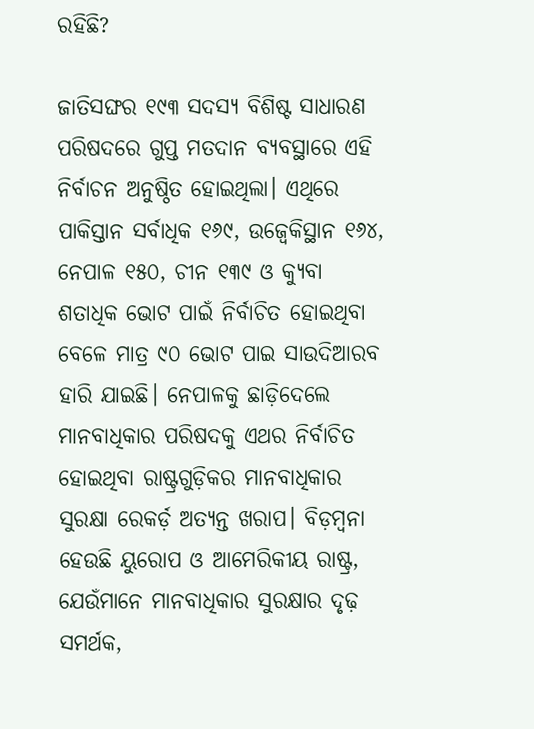ରହିଛି?

ଜାତିସଙ୍ଘର ୧୯୩ ସଦସ୍ୟ ବିଶିଷ୍ଟ ସାଧାରଣ ପରିଷଦରେ ଗୁପ୍ତ ମତଦାନ ବ୍ୟବସ୍ଥାରେ ଏହି ନିର୍ବାଚନ ଅନୁଷ୍ଠିତ ହୋଇଥିଲା। ଏଥିରେ ପାକିସ୍ତାନ ସର୍ବାଧିକ ୧୬୯, ଉଜ୍ବେକିସ୍ଥାନ ୧୬୪, ନେପାଳ ୧୫୦, ଚୀନ ୧୩୯ ଓ କ୍ୟୁବା ଶତାଧିକ ଭୋଟ ପାଇଁ ନିର୍ବାଚିତ ହୋଇଥିବା ବେଳେ ମାତ୍ର ୯୦ ଭୋଟ ପାଇ ସାଉଦିଆରବ ହାରି ଯାଇଛି। ନେପାଳକୁ ଛାଡ଼ିଦେଲେ ମାନବାଧିକାର ପରିଷଦକୁ ଏଥର ନିର୍ବାଚିତ ହୋଇଥିବା ରାଷ୍ଟ୍ରଗୁଡ଼ିକର ମାନବାଧିକାର ସୁରକ୍ଷା ରେକର୍ଡ଼ ଅତ୍ୟନ୍ତ ଖରାପ। ବିଡ଼ମ୍ବନା ହେଉଛି ୟୁରୋପ ଓ ଆମେରିକୀୟ ରାଷ୍ଟ୍ର, ଯେଉଁମାନେ ମାନବାଧିକାର ସୁରକ୍ଷାର ଦୃଢ଼ ସମର୍ଥକ,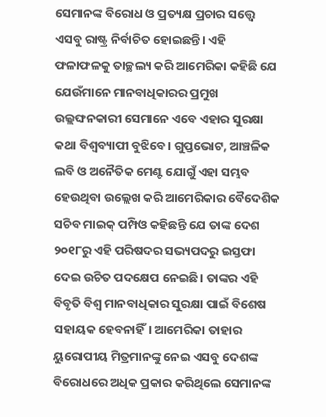ସେମାନଙ୍କ ବିରୋଧ ଓ ପ୍ରତ୍ୟକ୍ଷ ପ୍ରଚାର ସତ୍ତ୍ବେ ଏସବୁ ରାଷ୍ଟ୍ର ନିର୍ବାଚିତ ହୋଇଛନ୍ତି। ଏହି ଫଳାଫଳକୁ ତାଚ୍ଛଲ୍ୟ କରି ଆମେରିକା କହିଛି ଯେ ଯେଉଁମାନେ ମାନବାଧିକାରର ପ୍ରମୁଖ ଉଲ୍ଲଙ୍ଘନକାରୀ ସେମାନେ ଏବେ ଏହାର ସୁରକ୍ଷା କଥା ବିଶ୍ବବ୍ୟାପୀ ବୁଝିବେ। ଗୁପ୍ତଭୋଟ, ଆଞ୍ଚଳିକ ଲବି ଓ ଅନୈତିକ ମେଣ୍ଟ ଯୋଗୁଁ ଏହା ସମ୍ଭବ ହେଉଥିବା ଉଲ୍ଲେଖ କରି ଆମେରିକାର ବୈଦେଶିକ ସଚିବ ମାଇକ୍ ପମ୍ପିଓ କହିଛନ୍ତି ଯେ ତାଙ୍କ ଦେଶ ୨୦୧୮ରୁ ଏହି ପରିଷଦର ସଭ୍ୟପଦରୁ ଇସ୍ତଫା ଦେଇ ଉଚିତ ପଦକ୍ଷେପ ନେଇଛି। ତାଙ୍କର ଏହି ବିବୃତି ବିଶ୍ବ ମାନବାଧିକାର ସୁରକ୍ଷା ପାଇଁ ବିଶେଷ ସହାୟକ ହେବନାହିଁ। ଆମେରିକା ତାହାର ୟୁରୋପୀୟ ମିତ୍ରମାନଙ୍କୁ ନେଇ ଏସବୁ ଦେଶଙ୍କ ବିରୋଧରେ ଅଧିକ ପ୍ରକାର କରିଥିଲେ ସେମାନଙ୍କ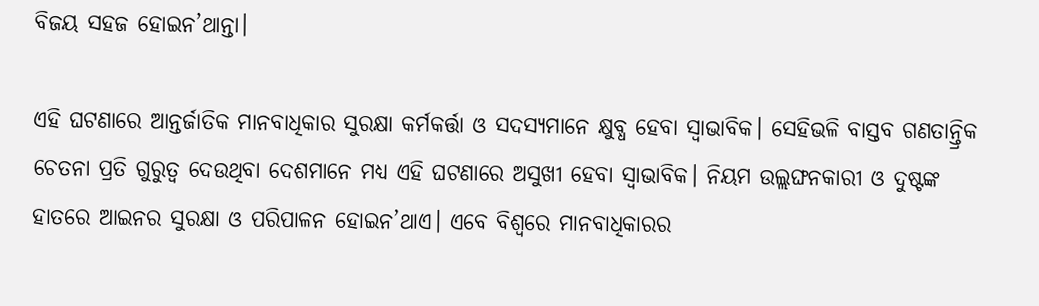ବିଜୟ ସହଜ ହୋଇନ’ଥାନ୍ତା।

ଏହି ଘଟଣାରେ ଆନ୍ତର୍ଜାତିକ ମାନବାଧିକାର ସୁରକ୍ଷା କର୍ମକର୍ତ୍ତା ଓ ସଦସ୍ୟମାନେ କ୍ଷୁବ୍ଧ ହେବା ସ୍ବାଭାବିକ। ସେହିଭଳି ବାସ୍ତବ ଗଣତାନ୍ତ୍ରିକ ଚେତନା ପ୍ରତି ଗୁରୁତ୍ବ ଦେଉଥିବା ଦେଶମାନେ ମଧ୍ୟ ଏହି ଘଟଣାରେ ଅସୁଖୀ ହେବା ସ୍ବାଭାବିକ। ନିୟମ ଉଲ୍ଲଙ୍ଘନକାରୀ ଓ ଦୁଷ୍ଟଙ୍କ ହାତରେ ଆଇନର ସୁରକ୍ଷା ଓ ପରିପାଳନ ହୋଇନ’ଥାଏ। ଏବେ ବିଶ୍ବରେ ମାନବାଧିକାରର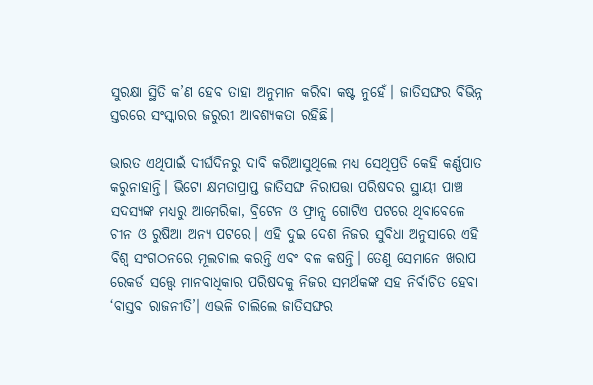ସୁରକ୍ଷା ସ୍ଥିତି କ’ଣ ହେବ ତାହା ଅନୁମାନ କରିବା କଷ୍ଟ ନୁହେଁ। ଜାତିସଙ୍ଘର ବିଭିନ୍ନ ସ୍ତରରେ ସଂସ୍କାରର ଜରୁରୀ ଆବଶ୍ୟକତା ରହିଛି।

ଭାରତ ଏଥିପାଇଁ ଦୀର୍ଘଦିନରୁ ଦାବି କରିଆସୁଥିଲେ ମଧ୍ୟ ସେଥିପ୍ରତି କେହି କର୍ଣ୍ଣପାତ କରୁନାହାନ୍ତି। ଭିଟୋ କ୍ଷମତାପ୍ରାପ୍ତ ଜାତିସଙ୍ଘ ନିରାପତ୍ତା ପରିଷଦର ସ୍ଥାୟୀ ପାଞ୍ଚ ସଦସ୍ୟଙ୍କ ମଧ୍ୟରୁ ଆମେରିକା, ବ୍ରିଟେନ ଓ ଫ୍ରାନ୍ସ ଗୋଟିଏ ପଟରେ ଥିବାବେଳେ ଚୀନ ଓ ରୁଷିଆ ଅନ୍ୟ ପଟରେ। ଏହି ଦୁଇ ଦେଶ ନିଜର ସୁବିଧା ଅନୁସାରେ ଏହି ବିଶ୍ବ ସଂଗଠନରେ ମୂଲଚାଲ କରନ୍ତି ଏବଂ ବଳ କଷନ୍ତି। ତେଣୁ ସେମାନେ ଖରାପ ରେକର୍ଡ ସତ୍ତ୍ବେ ମାନବାଧିକାର ପରିଷଦକୁ ନିଜର ସମର୍ଥକଙ୍କ ସହ ନିର୍ବାଚିତ ହେବା ‘ବାସ୍ତବ ରାଜନୀତି’। ଏଭଳି ଚାଲିଲେ ଜାତିସଙ୍ଘର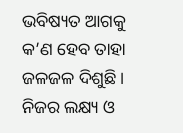ଭବିଷ୍ୟତ ଆଗକୁ କ’ଣ ହେବ ତାହା ଜଳଜଳ ଦିଶୁଛି। ନିଜର ଲକ୍ଷ୍ୟ ଓ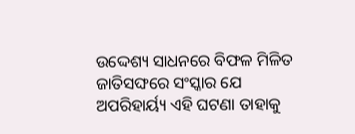ଉଦ୍ଦେଶ୍ୟ ସାଧନରେ ବିଫଳ ମିଳିତ ଜାତିସଙ୍ଘରେ ସଂସ୍କାର ଯେ ଅପରିହାର୍ୟ୍ୟ ଏହି ଘଟଣା ତାହାକୁ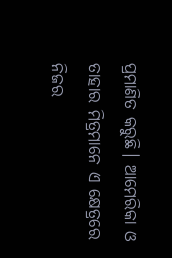ପ୍ରମାଣିତ କରୁଛି। ଆମେରିକା ଓ ତାହାର ମିତ୍ରମାନେ ଏ କ୍ଷେତ୍ରରେ ନିଜର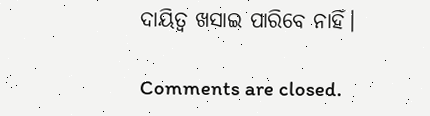ଦାୟିତ୍ବ ଖସାଇ ପାରିବେ ନାହିଁ।

Comments are closed.